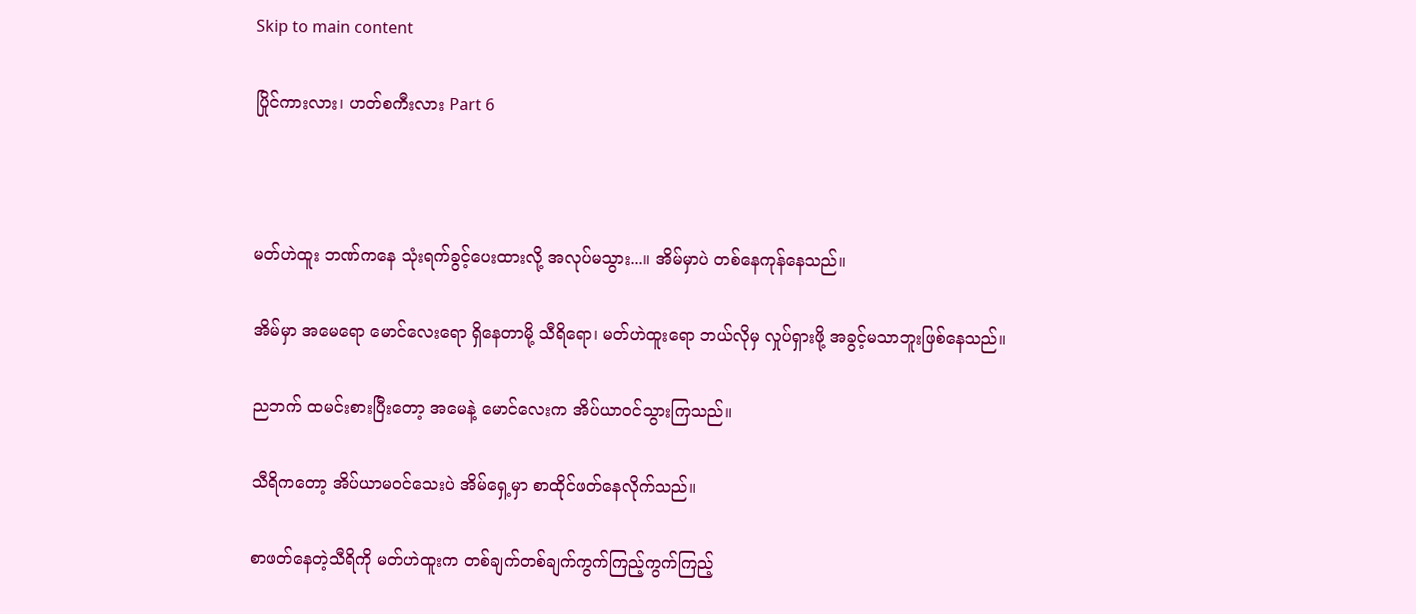Skip to main content

ပြိုင်ကားလား၊ ဟတ်စကီးလား Part 6



မတ်ဟဲထူး ဘဏ်ကနေ သုံးရက်ခွင့်ပေးထားလို့ အလုပ်မသွား...။ အိမ်မှာပဲ တစ်နေကုန်နေသည်။

အိမ်မှာ အမေရော မောင်လေးရော ရှိနေတာမို့ သီရိရော၊ မတ်ဟဲထူးရော ဘယ်လိုမှ လှုပ်ရှားဖို့ အခွင့်မသာဘူးဖြစ်နေသည်။

ညဘက် ထမင်းစားပြီးတော့ အမေနဲ့ မောင်လေးက အိပ်ယာဝင်သွားကြသည်။

သီရိကတော့ အိပ်ယာမဝင်သေးပဲ အိမ်ရှေ့မှာ စာထိုင်ဖတ်နေလိုက်သည်။

စာဖတ်နေတဲ့သီရိကို မတ်ဟဲထူးက တစ်ချက်တစ်ချက်ကွက်ကြည့်ကွက်ကြည့်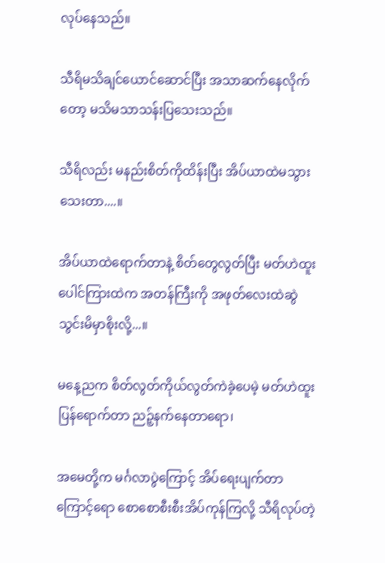လုပ်နေသည်။

သီရိမသိချင်ယောင်ဆောင်ပြီး အသာဆက်နေလိုက်တော့ မသိမသာသန်းပြသေးသည်။

သီရိလည်း မနည်းစိတ်ကိုထိန်းပြီး အိပ်ယာထဲမသွားသေးတာ....။

အိပ်ယာထဲရောက်တာနဲ့ စိတ်တွေလွတ်ပြီး မတ်ဟဲထူးပေါင်ကြားထဲက အတန်ကြီးကို အဖုတ်လေးထဲဆွဲသွင်းမိမှာစိုးလို့...။

မနေ့ညက စိတ်လွတ်ကိုယ်လွတ်ကဲခဲ့ပေမဲ့ မတ်ဟဲထူးပြန်ရောက်တာ ညဉ့်နက်နေတာရော၊

အမေတို့က မင်္ဂလာပွဲကြောင့် အိပ်ရေးပျက်တာကြောင့်ရော စောစောစီးစီးအိပ်ကုန်ကြလို့ သီရိလုပ်တဲ့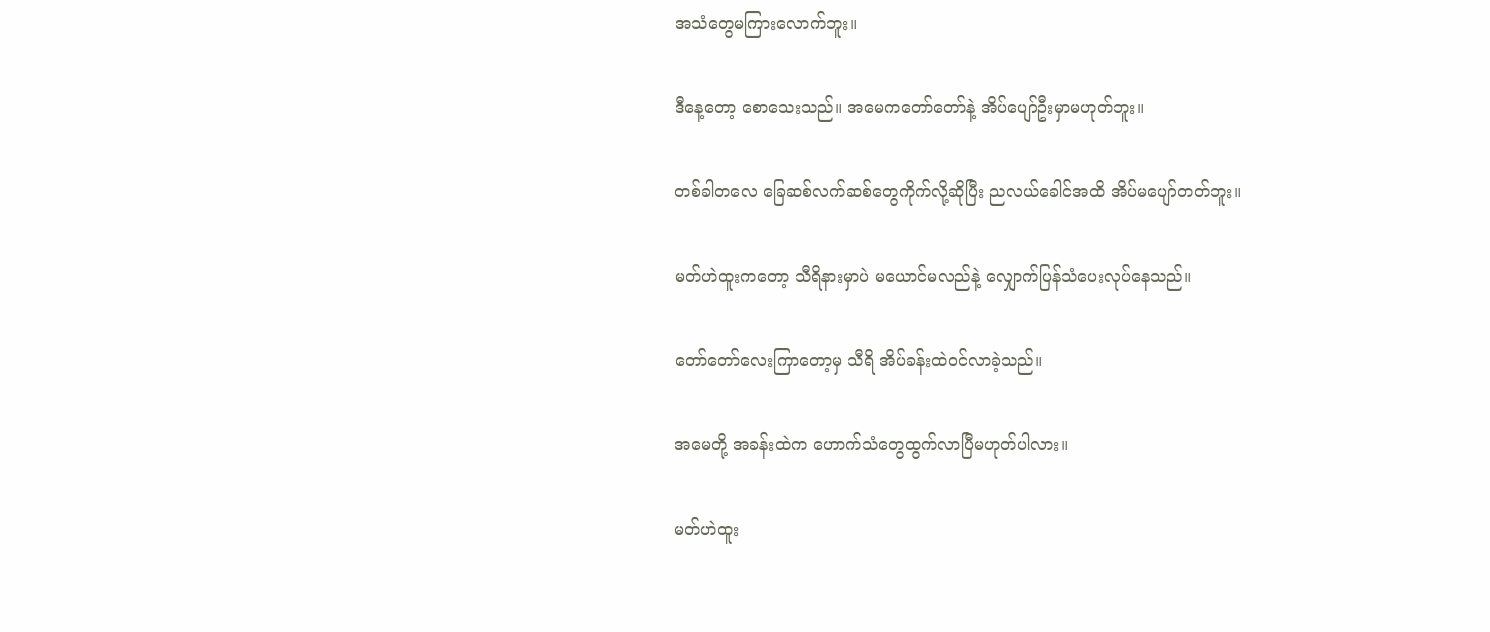အသံတွေမကြားလောက်ဘူး။

ဒီနေ့တော့ စောသေးသည်။ အမေကတော်တော်နဲ့ အိပ်ပျော်ဦးမှာမဟုတ်ဘူး။

တစ်ခါတလေ ခြေဆစ်လက်ဆစ်တွေကိုက်လို့ဆိုပြီး ညလယ်ခေါင်အထိ အိပ်မပျော်တတ်ဘူး။

မတ်ဟဲထူးကတော့ သီရိနားမှာပဲ မယောင်မလည်နဲ့ လျှောက်ပြန်သံပေးလုပ်နေသည်။

တော်တော်လေးကြာတော့မှ သီရိ အိပ်ခန်းထဲဝင်လာခဲ့သည်။

အမေတို့ အခန်းထဲက ဟောက်သံတွေထွက်လာပြီမဟုတ်ပါလား။

မတ်ဟဲထူး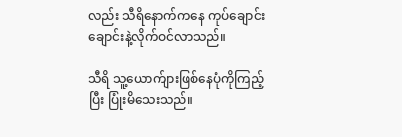လည်း သီရိနောက်ကနေ ကုပ်ချောင်းချောင်းနဲ့လိုက်ဝင်လာသည်။

သီရိ သူ့ယောက်ျားဖြစ်နေပုံကိုကြည့်ပြီး ပြုံးမိသေးသည်။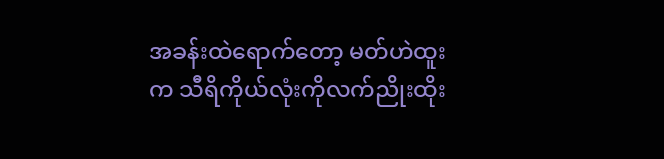အခန်းထဲရောက်တော့ မတ်ဟဲထူးက သီရိကိုယ်လုံးကိုလက်ညိုးထိုး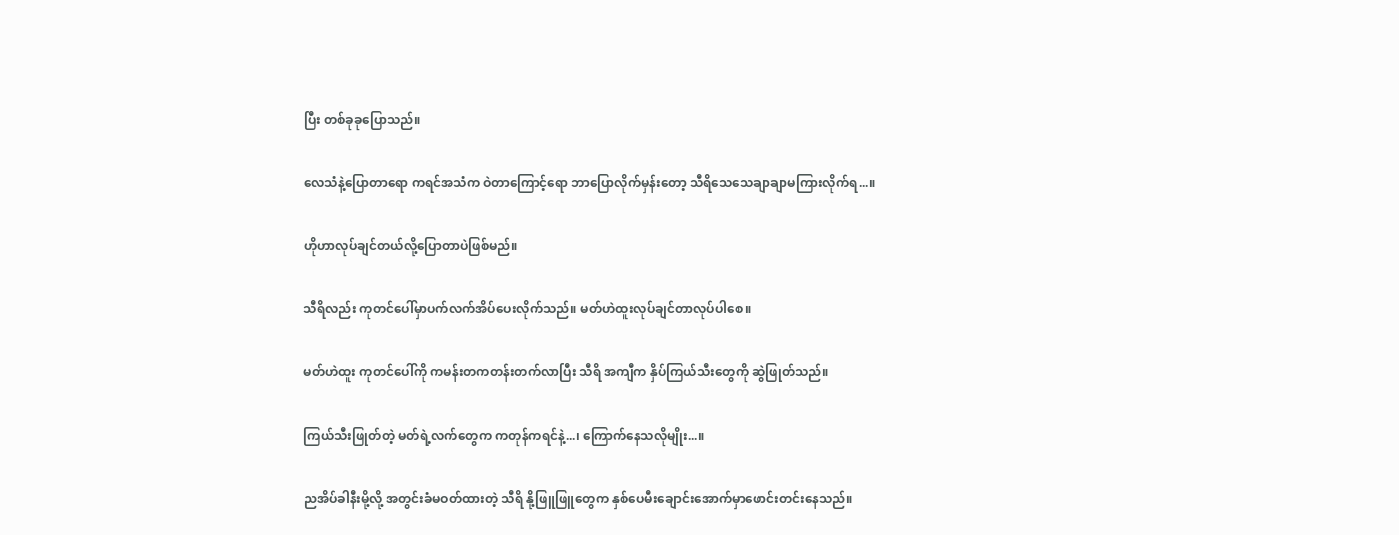ပြီး တစ်ခုခုပြောသည်။

လေသံနဲ့ပြောတာရော ကရင်အသံက ဝဲတာကြောင့်ရော ဘာပြောလိုက်မှန်းတော့ သီရိသေသေချာချာမကြားလိုက်ရ...။

ဟိုဟာလုပ်ချင်တယ်လို့ပြောတာပဲဖြစ်မည်။

သီရိလည်း ကုတင်ပေါ်မှာပက်လက်အိပ်ပေးလိုက်သည်။ မတ်ဟဲထူးလုပ်ချင်တာလုပ်ပါစေ။

မတ်ဟဲထူး ကုတင်ပေါ်ကို ကမန်းတကတန်းတက်လာပြီး သီရိ အကျီက နှိပ်ကြယ်သီးတွေကို ဆွဲဖြုတ်သည်။

ကြယ်သီးဖြုတ်တဲ့ မတ်ရဲ့လက်တွေက ကတုန်ကရင်နဲ့...၊ ကြောက်နေသလိုမျိုး...။

ညအိပ်ခါနီးမို့လို့ အတွင်းခံမဝတ်ထားတဲ့ သီရိ နို့ဖြူဖြူတွေက နှစ်ပေမီးချောင်းအောက်မှာဖောင်းတင်းနေသည်။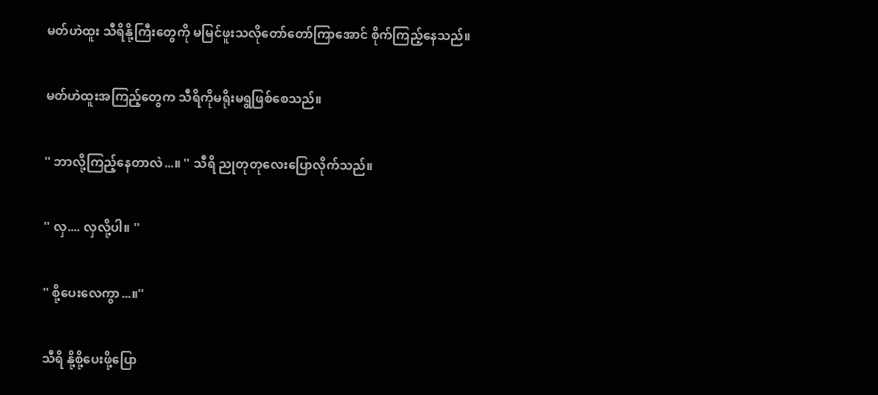မတ်ဟဲထူး သီရိနို့ကြီးတွေကို မမြင်ဖူးသလိုတော်တော်ကြာအောင် စိုက်ကြည့်နေသည်။

မတ်ဟဲထူးအကြည့်တွေက သီရိကိုမရိုးမရွဖြစ်စေသည်။

'' ဘာလို့ကြည့်နေတာလဲ...။ '' သီရိ ညုတုတုလေးပြောလိုက်သည်။

'' လှ.... လှလို့ပါ။ ''

'' စို့ပေးလေကွာ...။''

သီရိ နို့စို့ပေးဖို့ပြော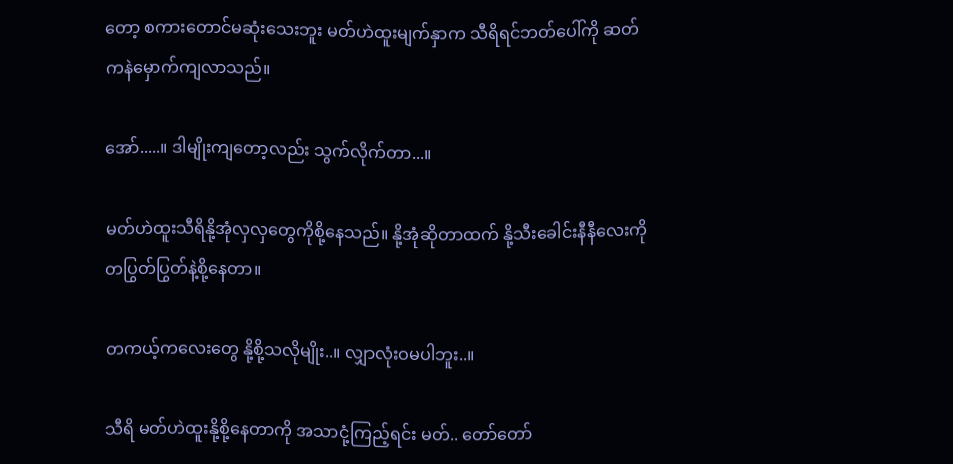တော့ စကားတောင်မဆုံးသေးဘူး မတ်ဟဲထူးမျက်နှာက သီရိရင်ဘတ်ပေါ်ကို ဆတ်ကနဲမှောက်ကျလာသည်။

အော်.....။ ဒါမျိုးကျတော့လည်း သွက်လိုက်တာ...။

မတ်ဟဲထူးသီရိနို့အုံလှလှတွေကိုစို့နေသည်။ နို့အုံဆိုတာထက် နို့သီးခေါင်းနီနီလေးကိုတပြွတ်ပြွတ်နဲ့စို့နေတာ။

တကယ့်ကလေးတွေ နို့စို့သလိုမျိုး..။ လျှာလုံးဝမပါဘူး..။

သီရိ မတ်ဟဲထူးနို့စို့နေတာကို အသာငုံ့ကြည့်ရင်း မတ်.. တော်တော်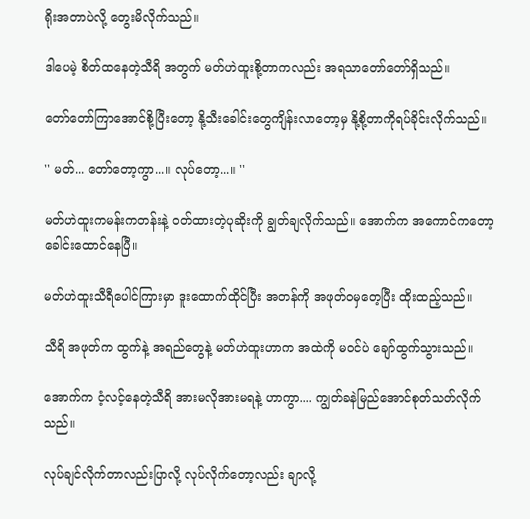ရိုးအတာပဲလို့ တွေးမိလိုက်သည်။

ဒါပေမဲ့ စိတ်ထနေတဲ့သီရိ အတွက် မတ်ဟဲထူးစို့တာကလည်း အရသာတော်တော်ရှိသည်။

တော်တော်ကြာအောင်စို့ပြီးတော့ နို့သီးခေါင်းတွေကျိန်းလာတော့မှ နို့စို့တာကိုရပ်ခိုင်းလိုက်သည်။

'' မတ်... တော်တော့ကွာ...။ လုပ်တော့...။ ''

မတ်ဟဲထူးကမန်းကတန်းနဲ့ ဝတ်ထားတဲ့ပုဆိုးကို ချွတ်ချလိုက်သည်။ အောက်က အကောင်ကတော့ခေါင်းထောင်နေပြီ။

မတ်ဟဲထူးသီရီပေါင်ကြားမှာ ဒူးထောက်ထိုင်ပြီး အတန်ကို အဖုတ်ဝမှတေ့ပြီး ထိုးထည့်သည်။

သီရိ အဖုတ်က ထွက်နဲ့ အရည်တွေနဲ့ မတ်ဟဲထူးဟာက အထဲကို မဝင်ပဲ ချော်ထွက်သွားသည်။

အောက်က ငံ့လင့်နေတဲ့သီရိ အားမလိုအားမရနဲ့ ဟာကွာ.... ကျွတ်ခနဲမြည်အောင်စုတ်သတ်လိုက်သည်။

လုပ်ချင်လိုက်တာလည်းပြာလို့ လုပ်လိုက်တော့လည်း ချာလို့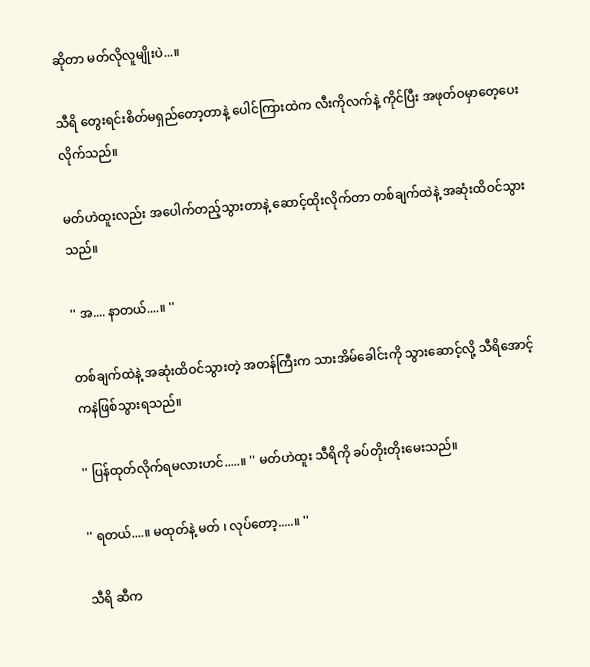ဆိုတာ မတ်လိုလူမျိုးပဲ...။

သီရိ တွေးရင်းစိတ်မရှည်တော့တာနဲ့ ပေါင်ကြားထဲက လီးကိုလက်နဲ့ ကိုင်ပြီး အဖုတ်ဝမှာတေ့ပေးလိုက်သည်။

မတ်ဟဲထူးလည်း အပေါက်တည့်သွားတာနဲ့ ဆောင့်ထိုးလိုက်တာ တစ်ချက်ထဲနဲ့ အဆုံးထိဝင်သွားသည်။

'' အ.... နာတယ်....။ ''

တစ်ချက်ထဲနဲ့ အဆုံးထိဝင်သွားတဲ့ အတန်ကြီးက သားအိမ်ခေါင်းကို သွားဆောင့်လို့ သီရိအောင့်ကနဲဖြစ်သွားရသည်။

'' ပြန်ထုတ်လိုက်ရမလားဟင်.....။ '' မတ်ဟဲထူး သီရိကို ခပ်တိုးတိုးမေးသည်။

'' ရတယ်....။ မထုတ်နဲ့ မတ် ၊ လုပ်တော့.....။ ''

သီရိ ဆီက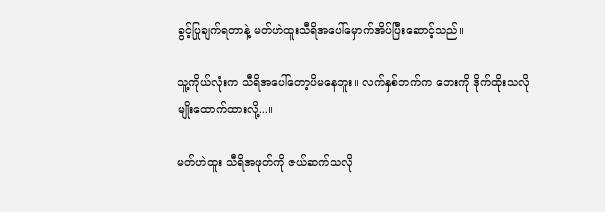ခွင့်ပြုချက်ရတာနဲ့ မတ်ဟဲထူးသီရိအပေါ်မှောက်အိပ်ပြီးဆောင့်သည်။

သူ့ကိုယ်လုံးက သီရိအပေါ်တော့ပိမနေဘူး။ လက်နှစ်ဘက်က ဘေးကို ဒိုက်ထိုးသလိုမျိုးထောက်ထားလို့...။

မတ်ဟဲထူး သီရိအဖုတ်ကို ဇယ်ဆက်သလို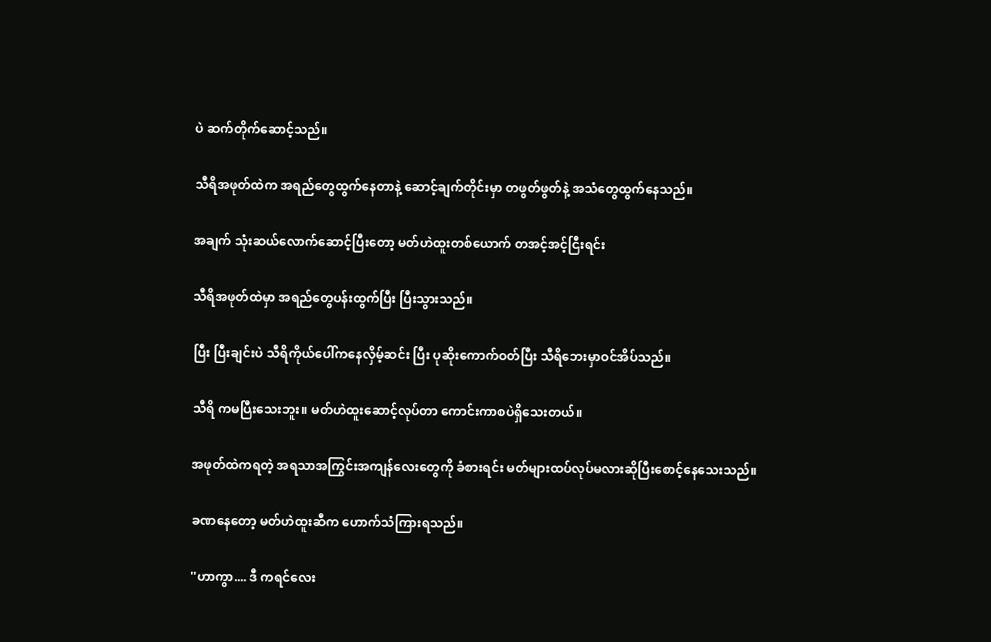ပဲ ဆက်တိုက်ဆောင့်သည်။

သီရိအဖုတ်ထဲက အရည်တွေထွက်နေတာနဲ့ ဆောင့်ချက်တိုင်းမှာ တဖွတ်ဖွတ်နဲ့ အသံတွေထွက်နေသည်။

အချက် သုံးဆယ်လောက်ဆောင့်ပြီးတော့ မတ်ဟဲထူးတစ်ယောက် တအင့်အင့်ငြီးရင်း

သီရိအဖုတ်ထဲမှာ အရည်တွေပန်းထွက်ပြီး ပြီးသွားသည်။

ပြီး ပြီးချင်းပဲ သီရိကိုယ်ပေါ်ကနေလှိမ့်ဆင်း ပြီး ပုဆိုးကောက်ဝတ်ပြီး သီရိဘေးမှာဝင်အိပ်သည်။

သီရိ ကမပြီးသေးဘူး။ မတ်ဟဲထူးဆောင့်လုပ်တာ ကောင်းကာစပဲရှိသေးတယ်။

အဖုတ်ထဲကရတဲ့ အရသာအကြွင်းအကျန်လေးတွေကို ခံစားရင်း မတ်များထပ်လုပ်မလားဆိုပြီးစောင့်နေသေးသည်။

ခဏနေတော့ မတ်ဟဲထူးဆီက ဟောက်သံကြားရသည်။

''ဟာကွာ.... ဒီ ကရင်လေး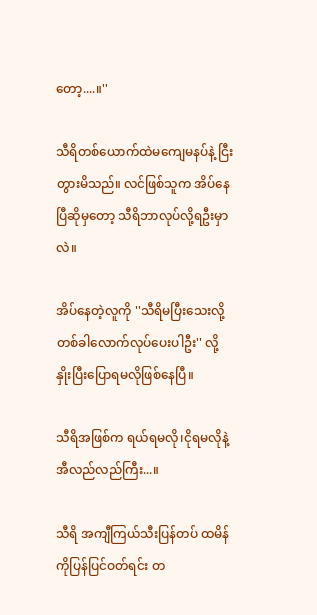တော့....။''

သီရိတစ်ယောက်ထဲမကျေမနပ်နဲ့ ငြီးတွားမိသည်။ လင်ဖြစ်သူက အိပ်နေပြီဆိုမှတော့ သီရိဘာလုပ်လို့ရဦးမှာလဲ။

အိပ်နေတဲ့လူကို ''သီရိမပြီးသေးလို့ တစ်ခါလောက်လုပ်ပေးပါဦး'' လို့ နှိုးပြီးပြောရမလိုဖြစ်နေပြီ။

သီရိအဖြစ်က ရယ်ရမလို၊ငိုရမလိုနဲ့ အီလည်လည်ကြီး...။

သီရိ အကျီကြယ်သီးပြန်တပ် ထမိန်ကိုပြန်ပြင်ဝတ်ရင်း တ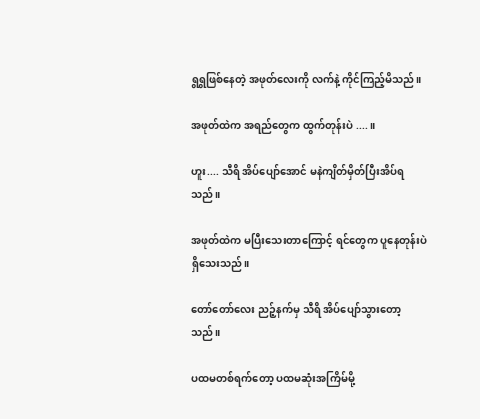ရွရွဖြစ်နေတဲ့ အဖုတ်လေးကို လက်နဲ့ ကိုင်ကြည့်မိသည်။

အဖုတ်ထဲက အရည်တွေက ထွက်တုန်းပဲ ....။

ဟူး.... သီရိ အိပ်ပျော်အောင် မနဲကျိတ်မှိတ်ပြီးအိပ်ရသည်။

အဖုတ်ထဲက မပြီးသေးတာကြောင့် ရင်တွေက ပူနေတုန်းပဲရှိသေးသည်။

တော်တော်လေး ညဉ့်နက်မှ သီရိ အိပ်ပျော်သွားတော့သည်။

ပထမတစ်ရက်တော့ ပထမဆုံးအကြိမ်မို့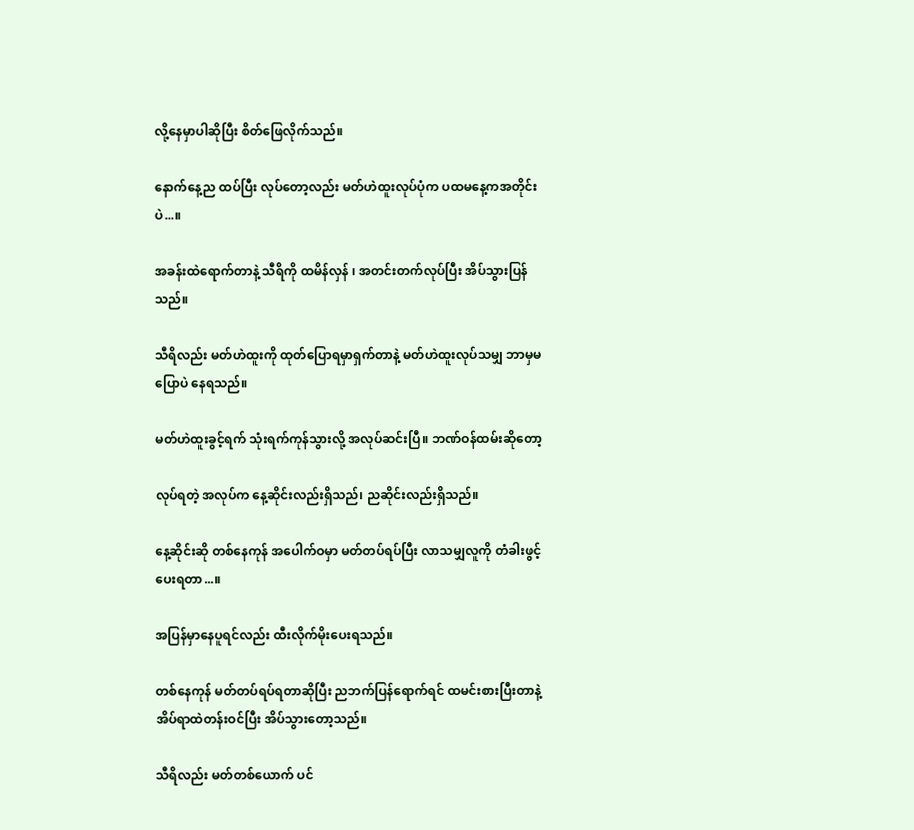လို့နေမှာပါဆိုပြီး စိတ်ဖြေလိုက်သည်။

နောက်နေ့ည ထပ်ပြီး လုပ်တော့လည်း မတ်ဟဲထူးလုပ်ပုံက ပထမနေ့ကအတိုင်းပဲ...။

အခန်းထဲရောက်တာနဲ့ သီရိကို ထမိန်လှန် ၊ အတင်းတက်လုပ်ပြီး အိပ်သွားပြန်သည်။

သီရိလည်း မတ်ဟဲထူးကို ထုတ်ပြောရမှာရှက်တာနဲ့ မတ်ဟဲထူးလုပ်သမျှ ဘာမှမပြောပဲ နေရသည်။

မတ်ဟဲထူးခွင့်ရက် သုံးရက်ကုန်သွားလို့ အလုပ်ဆင်းပြီ။ ဘဏ်ဝန်ထမ်းဆိုတော့

လုပ်ရတဲ့ အလုပ်က နေ့ဆိုင်းလည်းရှိသည်၊ ညဆိုင်းလည်းရှိသည်။

နေ့ဆိုင်းဆို တစ်နေကုန် အပေါက်ဝမှာ မတ်တပ်ရပ်ပြီး လာသမျှလူကို တံခါးဖွင့်ပေးရတာ...။

အပြန်မှာနေပူရင်လည်း ထီးလိုက်မိုးပေးရသည်။

တစ်နေကုန် မတ်တပ်ရပ်ရတာဆိုပြီး ညဘက်ပြန်ရောက်ရင် ထမင်းစားပြီးတာနဲ့ အိပ်ရာထဲတန်းဝင်ပြီး အိပ်သွားတော့သည်။

သီရိလည်း မတ်တစ်ယောက် ပင်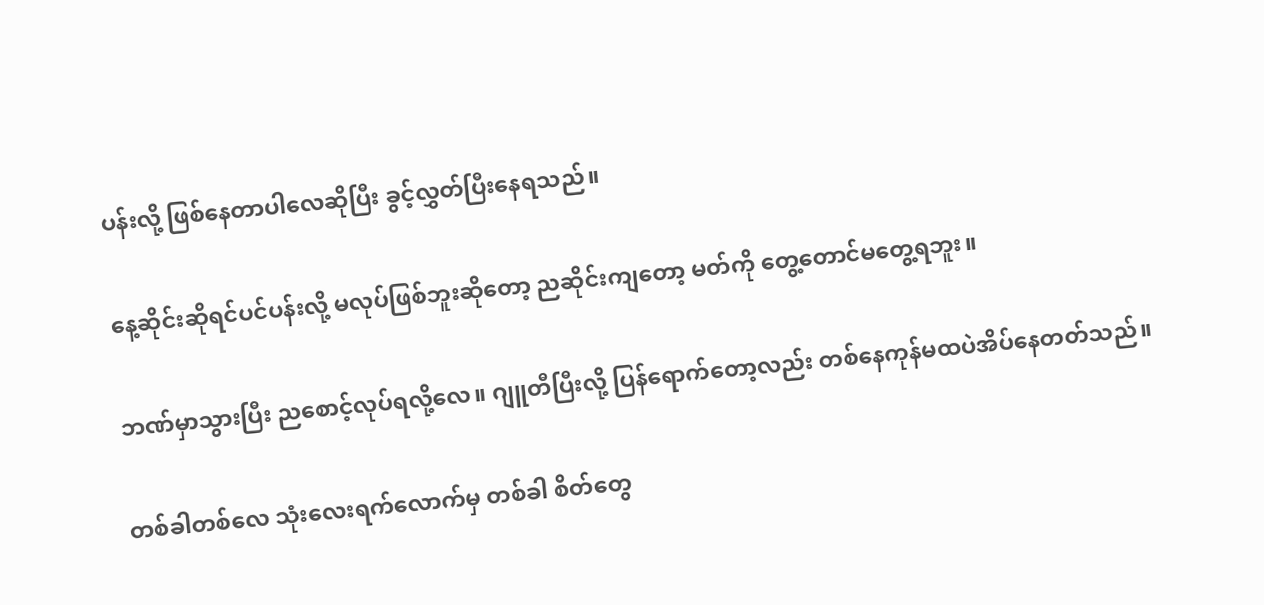ပန်းလို့ ဖြစ်နေတာပါလေဆိုပြီး ခွင့်လွှတ်ပြီးနေရသည်။

နေ့ဆိုင်းဆိုရင်ပင်ပန်းလို့ မလုပ်ဖြစ်ဘူးဆိုတော့ ညဆိုင်းကျတော့ မတ်ကို တွေ့တောင်မတွေ့ရဘူး။

ဘဏ်မှာသွားပြီး ညစောင့်လုပ်ရလို့လေ။ ဂျူတီပြီးလို့ ပြန်ရောက်တော့လည်း တစ်နေကုန်မထပဲအိပ်နေတတ်သည်။

တစ်ခါတစ်လေ သုံးလေးရက်လောက်မှ တစ်ခါ စိတ်တွေ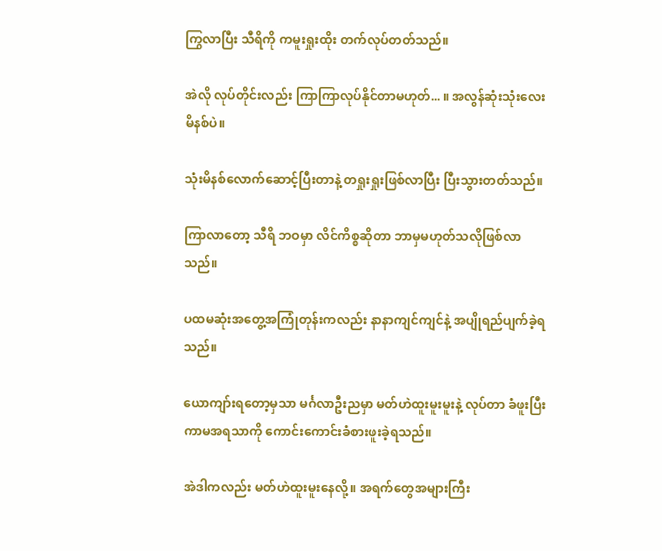ကြွလာပြီး သီရိကို ကမူးရှုးထိုး တက်လုပ်တတ်သည်။

အဲလို လုပ်တိုင်းလည်း ကြာကြာလုပ်နိုင်တာမဟုတ်... ။ အလွန်ဆုံးသုံးလေးမိနစ်ပဲ။

သုံးမိနစ်လောက်ဆောင့်ပြီးတာနဲ့ တရှုးရှုးဖြစ်လာပြီး ပြီးသွားတတ်သည်။

ကြာလာတော့ သီရိ ဘဝမှာ လိင်ကိစ္စဆိုတာ ဘာမှမဟုတ်သလိုဖြစ်လာသည်။

ပထမဆုံးအတွေ့အကြုံတုန်းကလည်း နာနာကျင်ကျင်နဲ့ အပျိုရည်ပျက်ခဲ့ရသည်။

ယောကျာ်းရတော့မှသာ မင်္ဂလာဦးညမှာ မတ်ဟဲထူးမူးမူးနဲ့ လုပ်တာ ခံဖူးပြီး ကာမအရသာကို ကောင်းကောင်းခံစားဖူးခဲ့ရသည်။

အဲဒါကလည်း မတ်ဟဲထူးမူးနေလို့။ အရက်တွေအများကြီး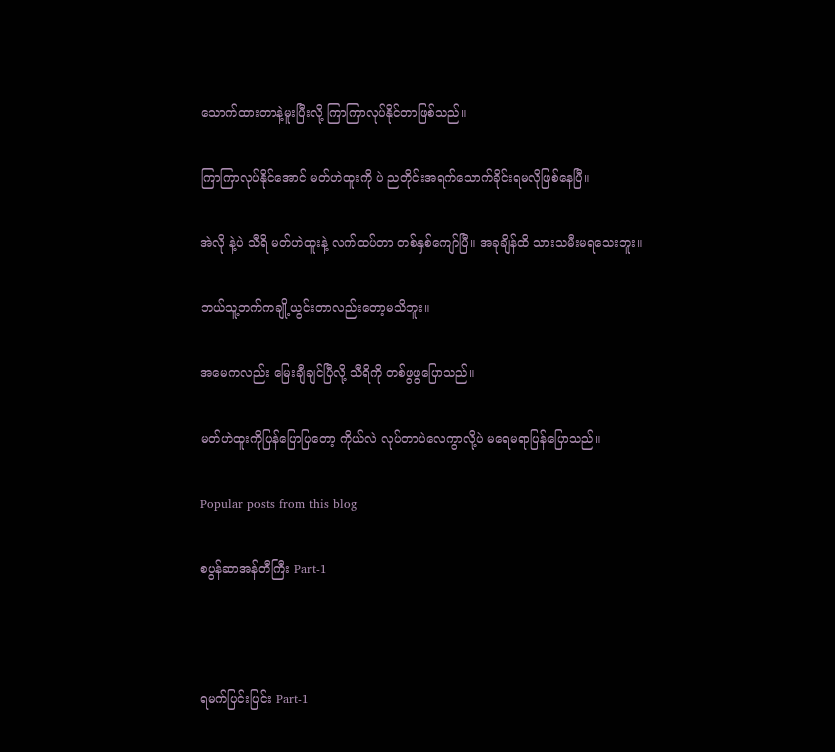သောက်ထားတာနဲ့မူးပြီးလို့ ကြာကြာလုပ်နိုင်တာဖြစ်သည်။

ကြာကြာလုပ်နိုင်အောင် မတ်ဟဲထူးကို ပဲ ညတိုင်းအရက်သောက်ခိုင်းရမလိုဖြစ်နေပြီ။

အဲလို နဲ့ပဲ သီရိ မတ်ဟဲထူးနဲ့ လက်ထပ်တာ တစ်နှစ်ကျော်ပြီ။ အခုချိန်ထိ သားသမီးမရသေးဘူး။

ဘယ်သူ့ဘက်ကချို့ယွင်းတာလည်းတော့မသိဘူး။

အမေကလည်း မြေးချီချင်ပြီလို့ သီရိကို တစ်ဖွဖွပြောသည်။

မတ်ဟဲထူးကိုပြန်ပြောပြတော့ ကိုယ်လဲ လုပ်တာပဲလေကွာလို့ပဲ မရေမရာပြန်ပြောသည်။

Popular posts from this blog

စပွန်ဆာအန်တီကြီး Part-1



ရမက်ပြင်းပြင်း Part-1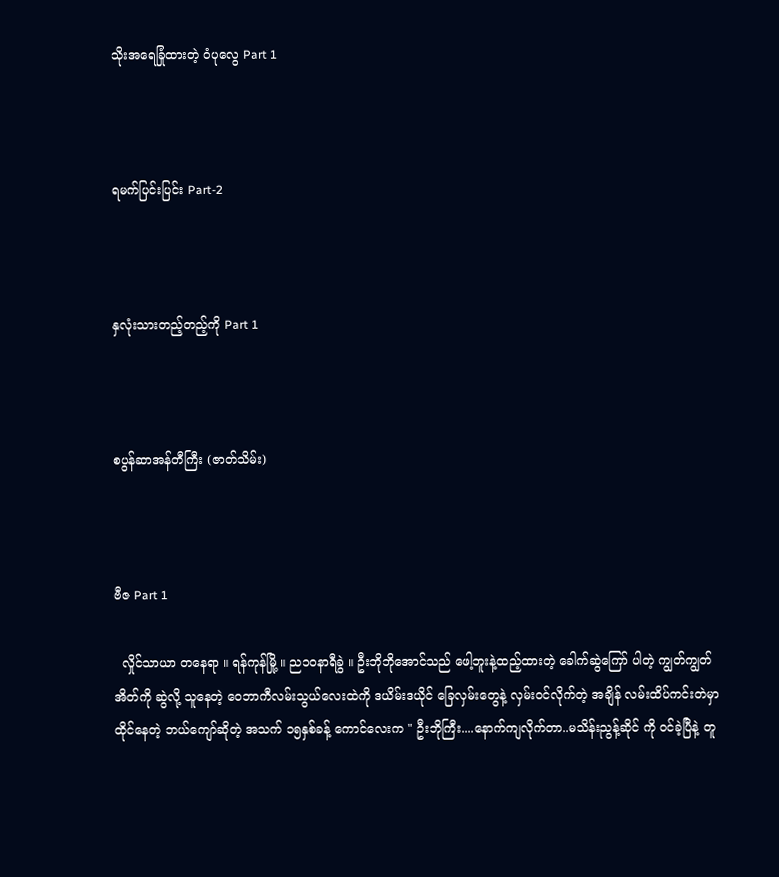သိုးအရေခြုံထားတဲ့ ဝံပုလွေ Part 1



ရမက်ပြင်းပြင်း Part-2



နှလုံးသားတည့်တည့်ကို Part 1



စပွန်ဆာအန်တီကြီး (ဇာတ်သိမ်း)



ဗီဇ Part 1

  လှိုင်သာယာ တနေရာ ။ ရန်ကုန်မြို့ ။ ည၁ဝနာရီခွဲ ။ ဦးဘိုဘိုအောင်သည် ဖေါ့ဘူးနဲ့ထည့်ထားတဲ့ ခေါက်ဆွဲကြော် ပါတဲ့ ကျွတ်ကျွတ်အိတ်ကို ဆွဲလို့ သူနေတဲ့ ဝေဘာကီလမ်းသွယ်လေးထဲကို ဒယိမ်းဒယိုင် ခြေလှမ်းတွေနဲ့ လှမ်းဝင်လိုက်တဲ့ အချိန် လမ်းထိပ်ကင်းတဲမှာ ထိုင်နေတဲ့ ဘယ်ကျော်ဆိုတဲ့ အသက် ၁၅နှစ်ခန့် ကောင်လေးက " ဦးဘိုကြီး....နောက်ကျလိုက်တာ..မသိန်းညွန့်ဆိုင် ကို ဝင်ခဲ့ပြီနဲ့ တူ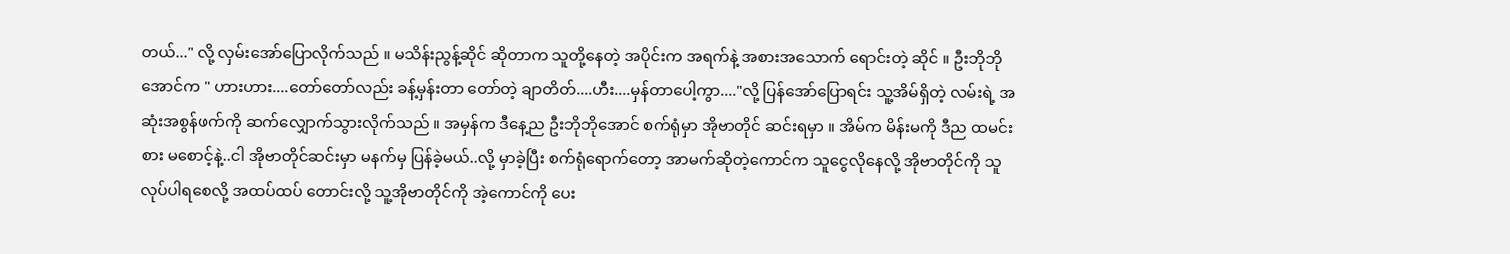တယ်..." လို့ လှမ်းအော်ပြောလိုက်သည် ။ မသိန်းညွန့်ဆိုင် ဆိုတာက သူတို့နေတဲ့ အပိုင်းက အရက်နဲ့ အစားအသောက် ရောင်းတဲ့ ဆိုင် ။ ဦးဘိုဘိုအောင်က " ဟားဟား....တော်တော်လည်း ခန့်မှန်းတာ တော်တဲ့ ချာတိတ်....ဟီး....မှန်တာပေါ့ကွာ...."လို့ ပြန်အော်ပြောရင်း သူ့အိမ်ရှိတဲ့ လမ်းရဲ့ အဆုံးအစွန်ဖက်ကို ဆက်လျှောက်သွားလိုက်သည် ။ အမှန်က ဒီနေ့ည ဦးဘိုဘိုအောင် စက်ရုံမှာ အိုဗာတိုင် ဆင်းရမှာ ။ အိမ်က မိန်းမကို ဒီည ထမင်းစား မစောင့်နဲ့..ငါ အိုဗာတိုင်ဆင်းမှာ မနက်မှ ပြန်ခဲ့မယ်..လို့ မှာခဲ့ပြီး စက်ရုံရောက်တော့ အာမက်ဆိုတဲ့ကောင်က သူငွေလိုနေလို့ အိုဗာတိုင်ကို သူလုပ်ပါရစေလို့ အထပ်ထပ် တောင်းလို့ သူ့အိုဗာတိုင်ကို အဲ့ကောင်ကို ပေး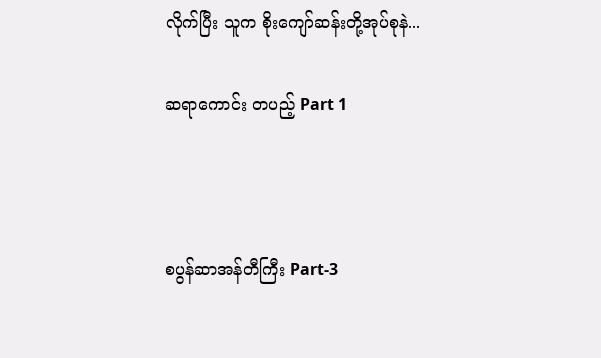လိုက်ပြီး သူက စိုးကျော်ဆန်းတို့အုပ်စုနဲ...

ဆရာကောင်း တပည့် Part 1



စပွန်ဆာအန်တီကြီး Part-3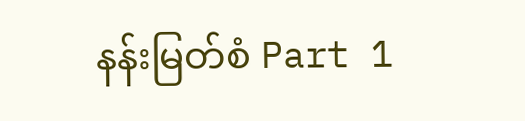နန်းမြတ်စံ Part 1